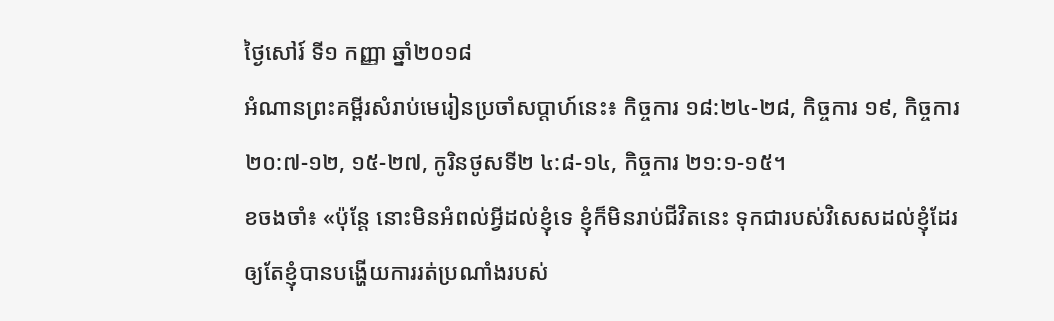ថ្ងៃសៅរ៍ ទី១ កញ្ញា ឆ្នាំ២០១៨
អំណានព្រះគម្ពីរសំរាប់មេរៀនប្រចាំសប្តាហ៍នេះ៖ កិច្ចការ ១៨:២៤-២៨, កិច្ចការ ១៩, កិច្ចការ ២០:៧-១២, ១៥-២៧, កូរិនថូសទី២ ៤:៨-១៤, កិច្ចការ ២១:១-១៥។
ខចងចាំ៖ «ប៉ុន្តែ នោះមិនអំពល់អ្វីដល់ខ្ញុំទេ ខ្ញុំក៏មិនរាប់ជីវិតនេះ ទុកជារបស់វិសេសដល់ខ្ញុំដែរ ឲ្យតែខ្ញុំបានបង្ហើយការរត់ប្រណាំងរបស់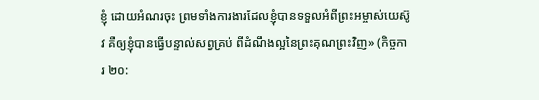ខ្ញុំ ដោយអំណរចុះ ព្រមទាំងការងារដែលខ្ញុំបានទទួលអំពីព្រះអម្ចាស់យេស៊ូវ គឺឲ្យខ្ញុំបានធ្វើបន្ទាល់សព្វគ្រប់ ពីដំណឹងល្អនៃព្រះគុណព្រះវិញ» (កិច្ចការ ២០: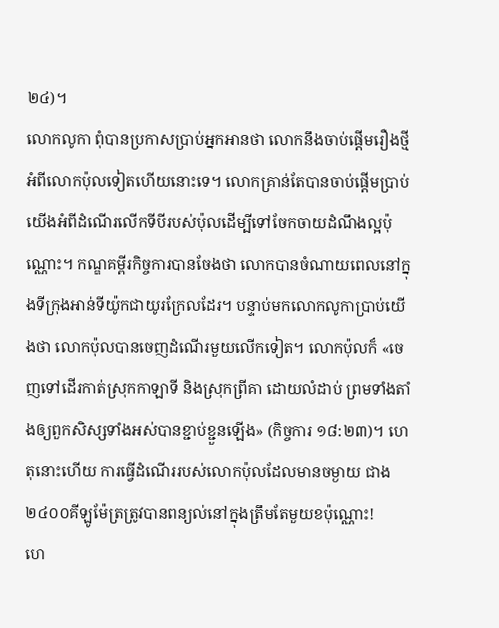២៤)។
លោកលូកា ពុំបានប្រកាសប្រាប់អ្នកអានថា លោកនឹងចាប់ផ្តើមរឿងថ្មីអំពីលោកប៉ុលទៀតហើយនោះទេ។ លោកគ្រាន់តែបានចាប់ផ្តើមប្រាប់យើងអំពីដំណើរលើកទីបីរបស់ប៉ុលដើម្បីទៅចែកចាយដំណឹងល្អប៉ុណ្ណោះ។ កណ្ឌគម្ពីរកិច្ចការបានចែងថា លោកបានចំណាយពេលនៅក្នុងទីក្រុងអាន់ទីយ៉ូកជាយូរក្រែលដែរ។ បន្ទាប់មកលោកលូកាប្រាប់យើងថា លោកប៉ុលបានចេញដំណើរមួយលើកទៀត។ លោកប៉ុលក៏ «ចេញទៅដើរកាត់ស្រុកកាឡាទី និងស្រុកព្រីគា ដោយលំដាប់ ព្រមទាំងតាំងឲ្យពួកសិស្សទាំងអស់បានខ្ជាប់ខ្ជួនឡើង» (កិច្ចការ ១៨:២៣)។ ហេតុនោះហើយ ការធ្វើដំណើររបស់លោកប៉ុលដែលមានចម្ងាយ ជាង២៤០០គីឡូម៉ែត្រត្រូវបានពន្យល់នៅក្នុងត្រឹមតែមួយខប៉ុណ្ណោះ!
ហេ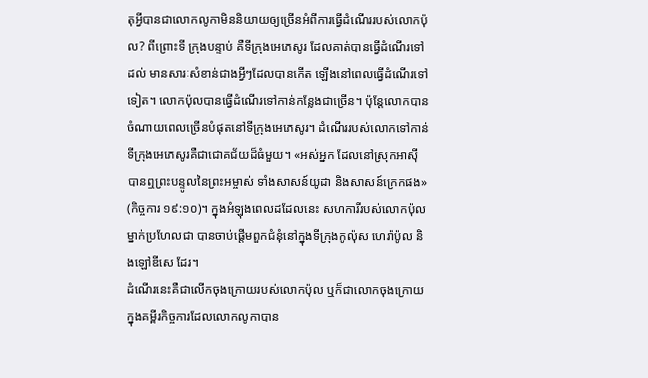តុអ្វីបានជាលោកលូកាមិននិយាយឲ្យច្រើនអំពីការធ្វើដំណើររបស់លោកប៉ុល? ពីព្រោះទី ក្រុងបន្ទាប់ គឺទីក្រុងអេភេសូរ ដែលគាត់បានធ្វើដំណើរទៅដល់ មានសារៈសំខាន់ជាងអ្វីៗដែលបានកើត ឡើងនៅពេលធ្វើដំណើរទៅទៀត។ លោកប៉ុលបានធ្វើដំណើរទៅកាន់កន្លែងជាច្រើន។ ប៉ុន្តែលោកបាន ចំណាយពេលច្រើនបំផុតនៅទីក្រុងអេភេសូរ។ ដំណើររបស់លោកទៅកាន់ទីក្រុងអេភេសូរគឺជាជោគជ័យដ៏ធំមួយ។ «អស់អ្នក ដែលនៅស្រុកអាស៊ី បានឮព្រះបន្ទូលនៃព្រះអម្ចាស់ ទាំងសាសន៍យូដា និងសាសន៍ក្រេកផង» (កិច្ចការ ១៩:១០)។ ក្នុងអំឡុងពេលដដែលនេះ សហការីរបស់លោកប៉ុលម្នាក់ប្រហែលជា បានចាប់ផ្តើមពួកជំនុំនៅក្នុងទីក្រុងកូល៉ុស ហេរ៉ាប៉ូល និងឡៅឌីសេ ដែរ។
ដំណើរនេះគឺជាលើកចុងក្រោយរបស់លោកប៉ុល ឬក៏ជាលោកចុងក្រោយក្នុងគម្ពីរកិច្ចការដែលលោកលូកាបាន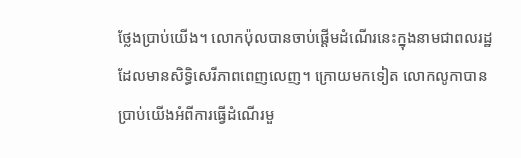ថ្លែងប្រាប់យើង។ លោកប៉ុលបានចាប់ផ្តើមដំណើរនេះក្នុងនាមជាពលរដ្ឋដែលមានសិទ្ធិសេរីភាពពេញលេញ។ ក្រោយមកទៀត លោកលូកាបានប្រាប់យើងអំពីការធ្វើដំណើរមួ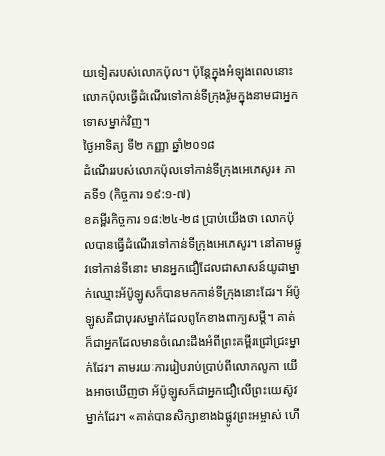យទៀតរបស់លោកប៉ុល។ ប៉ុន្តែក្នុងអំឡុងពេលនោះ លោកប៉ុលធ្វើដំណើរទៅកាន់ទីក្រុងរ៉ូមក្នុងនាមជាអ្នកទោសម្នាក់វិញ។
ថ្ងៃអាទិត្យ ទី២ កញ្ញា ឆ្នាំ២០១៨
ដំណើររបស់លោកប៉ុលទៅកាន់ទីក្រុងអេភេសូរ៖ ភាគទី១ (កិច្ចការ ១៩:១-៧)
ខគម្ពីរកិច្ចការ ១៨:២៤-២៨ ប្រាប់យើងថា លោកប៉ុលបានធ្វើដំណើរទៅកាន់ទីក្រុងអេភេសូរ។ នៅតាមផ្លូវទៅកាន់ទីនោះ មានអ្នកជឿដែលជាសាសន៍យូដាម្នាក់ឈ្មោះអ័ប៉ូឡូសក៏បានមកកាន់ទីក្រុងនោះដែរ។ អ័ប៉ូឡូសគឺជាបុរសម្នាក់ដែលពូកែខាងពាក្យសម្តី។ គាត់ក៏ជាអ្នកដែលមានចំណេះដឹងអំពីព្រះគម្ពីរជ្រៅជ្រះម្នាក់ដែរ។ តាមរយៈការរៀបរាប់ប្រាប់ពីលោកលូកា យើងអាចឃើញថា អ័ប៉ូឡូសក៏ជាអ្នកជឿលើព្រះយេស៊ូវម្នាក់ដែរ។ «គាត់បានសិក្សាខាងឯផ្លូវព្រះអម្ចាស់ ហើ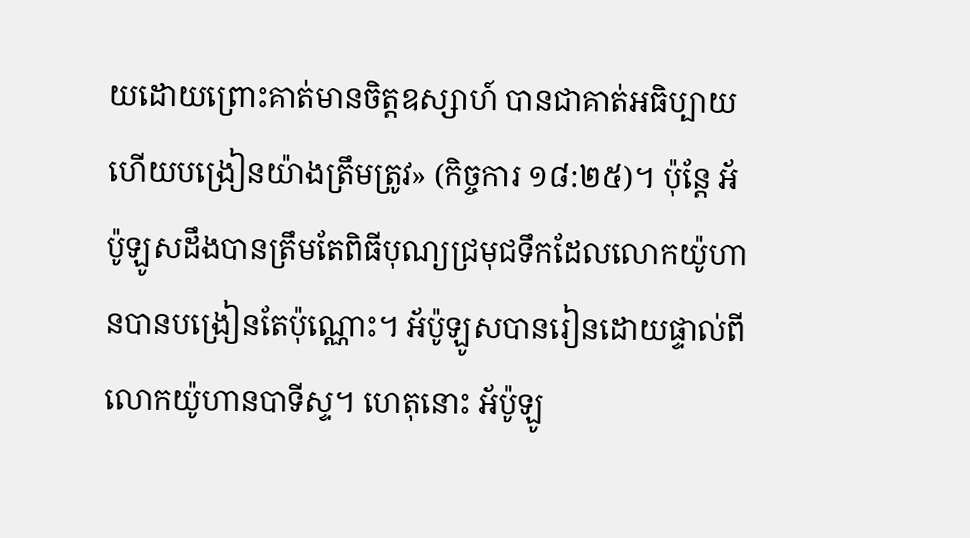យដោយព្រោះគាត់មានចិត្តឧស្សាហ៍ បានជាគាត់អធិប្បាយ ហើយបង្រៀនយ៉ាងត្រឹមត្រូវ» (កិច្ចការ ១៨:២៥)។ ប៉ុន្តែ អ័ប៉ូឡូសដឹងបានត្រឹមតែពិធីបុណ្យជ្រមុជទឹកដែលលោកយ៉ូហានបានបង្រៀនតែប៉ុណ្ណោះ។ អ័ប៉ូឡូសបានរៀនដោយផ្ទាល់ពីលោកយ៉ូហានបាទីស្ទ។ ហេតុនោះ អ័ប៉ូឡូ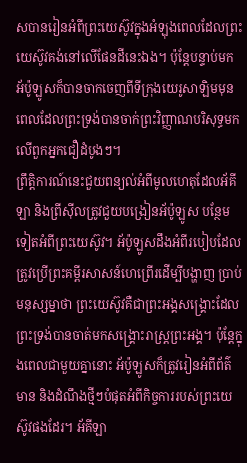សបានរៀនអំពីព្រះយេស៊ូវក្នុងអំឡុងពេលដែលព្រះយេស៊ូវគង់នៅលើផែនដីនេះឯង។ ប៉ុន្តែបន្ទាប់មក អ័ប៉ូឡូសក៏បានចាកចេញពីទីក្រុងយេរូសាឡិមមុនពេលដែលព្រះទ្រង់បានចាក់ព្រះវិញ្ញាណបរិសុទ្ធមកលើពួកអ្នកជឿដំបូងៗ។
ព្រឹត្តិការណ៍នេះជួយពន្យល់អំពីមូលហេតុដែលអ័គីឡា និងព្រីស៊ីលត្រូវជួយបង្រៀនអ័ប៉ូឡូស បន្ថែមទៀតអំពីព្រះយេស៊ូវ។ អ័ប៉ូឡូសដឹងអំពីរបៀបដែលត្រូវប្រើព្រះគម្ពីរសាសន៍ហេព្រើរដើម្បីបង្ហាញ ប្រាប់មនុស្សម្នាថា ព្រះយេស៊ូវគឺជាព្រះអង្គសង្គ្រោះដែលព្រះទ្រង់បានចាត់មកសង្គ្រោះរាស្ត្រព្រះអង្គ។ ប៉ុន្តែក្នុងពេលជាមួយគ្នានោះ អ័ប៉ូឡូសក៏ត្រូវរៀនអំពីព័ត៌មាន និងដំណឹងថ្មីៗបំផុតអំពីកិច្ចការរបស់ព្រះយេស៊ូវផងដែរ។ អ័គីឡា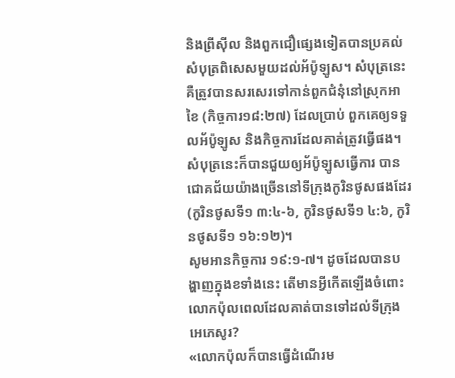និងព្រីស៊ីល និងពួកជឿផ្សេងទៀតបានប្រគល់សំបុត្រពិសេសមួយដល់អ័ប៉ូឡូស។ សំបុត្រនេះគឺត្រូវបានសរសេរទៅកាន់ពួកជំនុំនៅស្រុកអាខៃ (កិច្ចការ១៨:២៧) ដែលប្រាប់ ពួកគេឲ្យទទួលអ័ប៉ូឡូស និងកិច្ចការដែលគាត់ត្រូវធ្វើផង។ សំបុត្រនេះក៏បានជួយឲ្យអ័ប៉ូឡូសធ្វើការ បានជោគជ័យយ៉ាងច្រើននៅទីក្រុងកូរិនថូសផងដែរ (កូរិនថូសទី១ ៣:៤-៦, កូរិនថូសទី១ ៤:៦, កូរិនថូសទី១ ១៦:១២)។
សូមអានកិច្ចការ ១៩:១-៧។ ដូចដែលបានបង្ហាញក្នុងខទាំងនេះ តើមានអ្វីកើតឡើងចំពោះលោកប៉ុលពេលដែលគាត់បានទៅដល់ទីក្រុងអេភេសូរ?
«លោកប៉ុលក៏បានធ្វើដំណើរម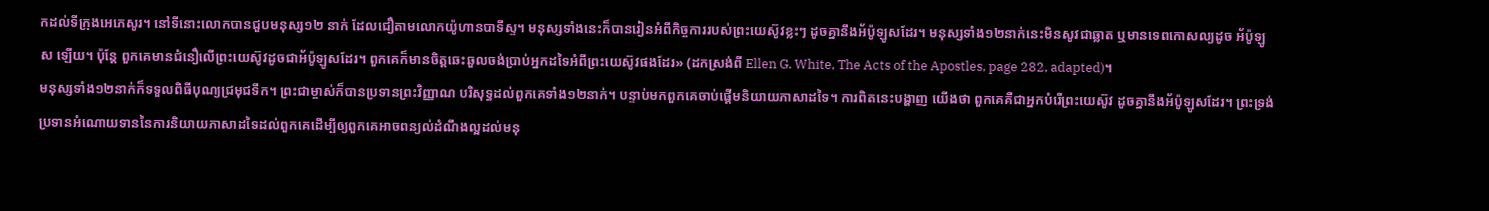កដល់ទីក្រុងអេភេសូរ។ នៅទីនោះលោកបានជួបមនុស្ស១២ នាក់ ដែលជឿតាមលោកយ៉ូហានបាទីស្ទ។ មនុស្សទាំងនេះក៏បានរៀនអំពីកិច្ចការរបស់ព្រះយេស៊ូវខ្លះៗ ដូចគ្នានឹងអ័ប៉ូឡូសដែរ។ មនុស្សទាំង១២នាក់នេះមិនសូវជាឆ្លាត ឬមានទេពកោសល្យដូច អ័ប៉ូឡូស ឡើយ។ ប៉ុន្តែ ពួកគេមានជំនឿលើព្រះយេស៊ូវដូចជាអ័ប៉ូឡូសដែរ។ ពួកគេក៏មានចិត្តឆេះឆួលចង់ប្រាប់អ្នកដទៃអំពីព្រះយេស៊ូវផងដែរ» (ដកស្រង់ពី Ellen G. White, The Acts of the Apostles, page 282, adapted)។
មនុស្សទាំង១២នាក់ក៏ទទួលពិធីបុណ្យជ្រមុជទឹក។ ព្រះជាម្ចាស់ក៏បានប្រទានព្រះវិញ្ញាណ បរិសុទ្ធដល់ពួកគេទាំង១២នាក់។ បន្ទាប់មកពួកគេចាប់ផ្តើមនិយាយភាសាដទៃ។ ការពិតនេះបង្ហាញ យើងថា ពួកគេគឺជាអ្នកបំរើព្រះយេស៊ូវ ដូចគ្នានឹងអ័ប៉ូឡូសដែរ។ ព្រះទ្រង់ប្រទានអំណោយទាននៃការនិយាយភាសាដទៃដល់ពួកគេដើម្បីឲ្យពួកគេអាចពន្យល់ដំណឹងល្អដល់មនុ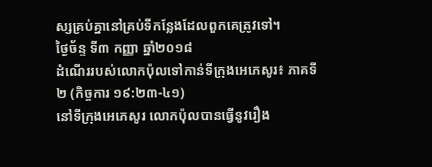ស្សគ្រប់គ្នានៅគ្រប់ទីកន្លែងដែលពួកគេត្រូវទៅ។
ថ្ងៃច័ន្ទ ទី៣ កញ្ញា ឆ្នាំ២០១៨
ដំណើររបស់លោកប៉ុលទៅកាន់ទីក្រុងអេភេសូរ៖ ភាគទី២ (កិច្ចការ ១៩:២៣-៤១)
នៅទីក្រុងអេភេសូរ លោកប៉ុលបានធ្វើនូវរឿង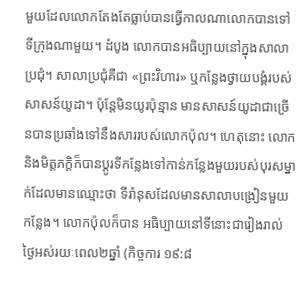មួយដែលលោកតែងតែធ្លាប់បានធ្វើកាលណាលោកបានទៅទីក្រុងណាមួយ។ ដំបូង លោកបានអធិប្បាយនៅក្នុងសាលាប្រជុំ។ សាលាប្រជុំគឺជា «ព្រះវិហារ» ឬកន្លែងថ្វាយបង្គំរបស់សាសន៍យូដា។ ប៉ុន្តែមិនយូរប៉ុន្មាន មានសាសន៍យូដាជាច្រើនបានប្រឆាំងទៅនឹងសាររបស់លោកប៉ុល។ ហេតុនោះ លោកនិងមិត្តភក្តិក៏បានប្តូរទីកន្លែងទៅកាន់កន្លែងមួយរបស់បុរសម្នាក់ដែលមានឈ្មោះថា ទីរ៉ានុសដែលមានសាលាបង្រៀនមួយកន្លែង។ លោកប៉ុលក៏បាន អធិប្បាយនៅទីនោះជារៀងរាល់ថ្ងៃអស់រយៈពេល២ឆ្នាំ (កិច្ចការ ១៩:៨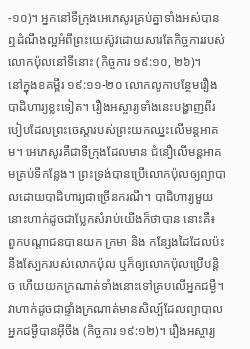-១០)។ អ្នកនៅទីក្រុងអេភេសូរគ្រប់គ្នាទាំងអស់បានឮដំណឹងល្អអំពីព្រះយេស៊ូវដោយសារតែកិច្ចការរបស់លោកប៉ុលនៅទីនោះ (កិច្ចការ ១៩:១០, ២៦)។
នៅក្នុងខគម្ពីរ ១៩:១១-២០ លោកលូកាបន្ថែមរឿងបាដិហារ្យខ្លះទៀត។ រឿងអស្ចារ្យទាំងនេះបង្ហាញពីរបៀបដែលព្រះចេស្តារបស់ព្រះយកឈ្នះលើមន្តអាគម។ អេភេសូរគឺជាទីក្រុងដែលមាន ជំនឿលើមន្តអាគមគ្រប់ទីកន្លែង។ ព្រះទ្រង់បានប្រើលោកប៉ុលឲ្យព្យាបាលដោយបាដិហារ្យជាច្រើនករណី។ បាដិហារ្យមួយនោះហាក់ដូចជាប្លែកសំរាប់យើងក៏ថាបាន នោះគឺ៖ ពួកបណ្តាជនបានយក ក្រមា និង កន្សែងដៃដែលប៉ះនឹងស្បែករបស់លោកប៉ុល ឬក៏ឲ្យលោកប៉ុលប្រើបន្តិច ហើយយកក្រណាត់ទាំងនោះទៅគ្របលើអ្នកជម្ងឺ។ វាហាក់ដូចជាផ្ទាំងក្រណាត់មានសិល្ប៍ដែលព្យាបាលអ្នកជម្ងឺបានអ៊ីចឹង (កិច្ចការ ១៩:១២)។ រឿងអស្ចារ្យ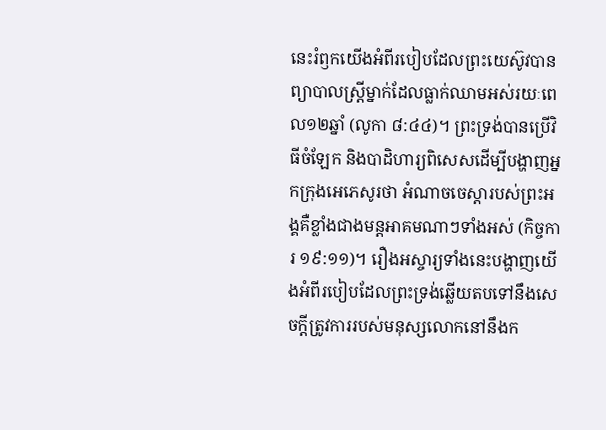នេះរំឭកយើងអំពីរបៀបដែលព្រះយេស៊ូវបានព្យាបាលស្ត្រីម្នាក់ដែលធ្លាក់ឈាមអស់រយៈពេល១២ឆ្នាំ (លូកា ៨:៤៤)។ ព្រះទ្រង់បានប្រើវិធីចំឡែក និងបាដិហារ្យពិសេសដើម្បីបង្ហាញអ្នកក្រុងអេភេសូរថា អំណាចចេស្តារបស់ព្រះអង្គគឺខ្លាំងជាងមន្តអាគមណាៗទាំងអស់ (កិច្ចការ ១៩:១១)។ រឿងអស្ចារ្យទាំងនេះបង្ហាញយើងអំពីរបៀបដែលព្រះទ្រង់ឆ្លើយតបទៅនឹងសេចក្តីត្រូវការរបស់មនុស្សលោកនៅនឹងក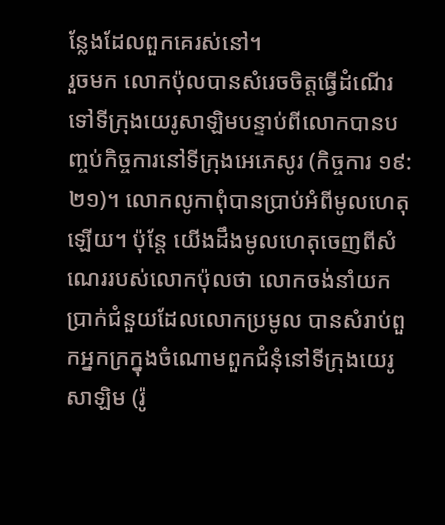ន្លែងដែលពួកគេរស់នៅ។
រួចមក លោកប៉ុលបានសំរេចចិត្តធ្វើដំណើរទៅទីក្រុងយេរូសាឡិមបន្ទាប់ពីលោកបានបញ្ចប់កិច្ចការនៅទីក្រុងអេភេសូរ (កិច្ចការ ១៩:២១)។ លោកលូកាពុំបានប្រាប់អំពីមូលហេតុឡើយ។ ប៉ុន្តែ យើងដឹងមូលហេតុចេញពីសំណេររបស់លោកប៉ុលថា លោកចង់នាំយកប្រាក់ជំនួយដែលលោកប្រមូល បានសំរាប់ពួកអ្នកក្រក្នុងចំណោមពួកជំនុំនៅទីក្រុងយេរូសាឡិម (រ៉ូ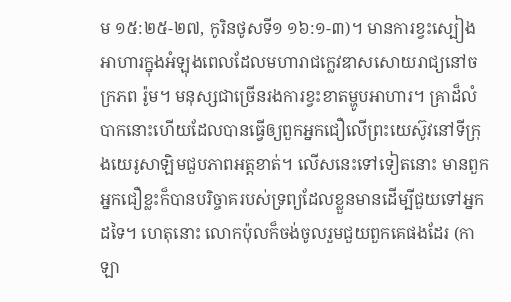ម ១៥:២៥-២៧, កូរិនថូសទី១ ១៦:១-៣)។ មានការខ្វះស្បៀងអាហារក្នុងអំឡុងពេលដែលមហារាជក្លេវឌាសសោយរាជ្យនៅចក្រភព រ៉ូម។ មនុស្សជាច្រើនរងការខ្វះខាតម្ហូបអាហារ។ គ្រាដ៏លំបាកនោះហើយដែលបានធ្វើឲ្យពួកអ្នកជឿលើព្រះយេស៊ូវនៅទីក្រុងយេរូសាឡិមជួបភាពអត្តខាត់។ លើសនេះទៅទៀតនោះ មានពួកអ្នកជឿខ្លះក៏បានបរិច្ចាគរបស់ទ្រព្យដែលខ្លួនមានដើម្បីជួយទៅអ្នកដទៃ។ ហេតុនោះ លោកប៉ុលក៏ចង់ចូលរួមជួយពួកគេផងដែរ (កាឡា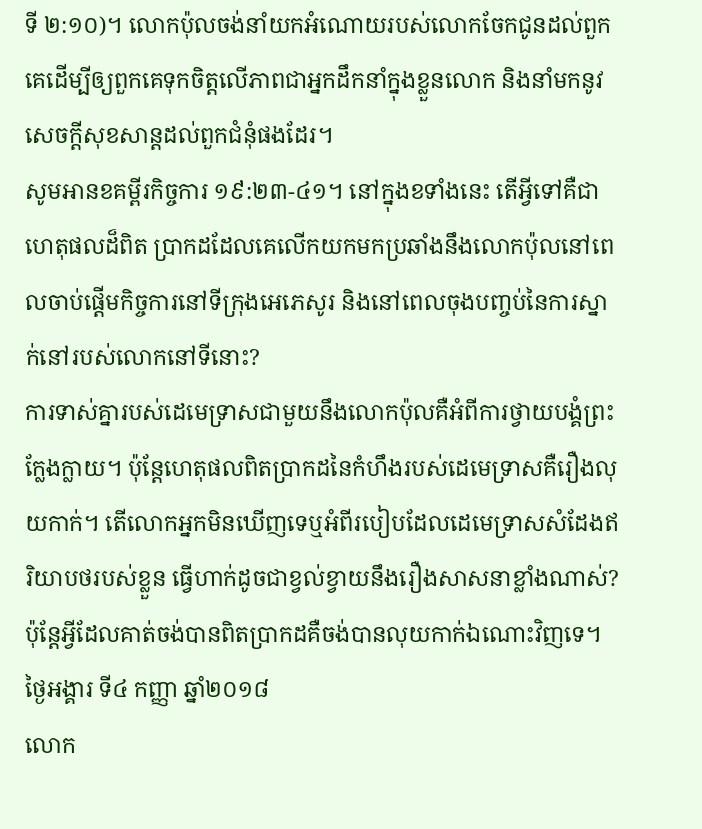ទី ២:១០)។ លោកប៉ុលចង់នាំយកអំណោយរបស់លោកចែកជូនដល់ពួកគេដើម្បីឲ្យពួកគេទុកចិត្តលើភាពជាអ្នកដឹកនាំក្នុងខ្លួនលោក និងនាំមកនូវសេចក្តីសុខសាន្តដល់ពួកជំនុំផងដែរ។
សូមអានខគម្ពីរកិច្ចការ ១៩:២៣-៤១។ នៅក្នុងខទាំងនេះ តើអ្វីទៅគឺជាហេតុផលដ៏ពិត ប្រាកដដែលគេលើកយកមកប្រឆាំងនឹងលោកប៉ុលនៅពេលចាប់ផ្តើមកិច្ចការនៅទីក្រុងអេភេសូរ និងនៅពេលចុងបញ្ចប់នៃការស្នាក់នៅរបស់លោកនៅទីនោះ?
ការទាស់គ្នារបស់ដេមេទ្រាសជាមួយនឹងលោកប៉ុលគឺអំពីការថ្វាយបង្គំព្រះក្លែងក្លាយ។ ប៉ុន្តែហេតុផលពិតប្រាកដនៃកំហឹងរបស់ដេមេទ្រាសគឺរឿងលុយកាក់។ តើលោកអ្នកមិនឃើញទេឬអំពីរបៀបដែលដេមេទ្រាសសំដែងឥរិយាបថរបស់ខ្លួន ធ្វើហាក់ដូចជាខ្វល់ខ្វាយនឹងរឿងសាសនាខ្លាំងណាស់? ប៉ុន្តែអ្វីដែលគាត់ចង់បានពិតប្រាកដគឺចង់បានលុយកាក់ឯណោះវិញទេ។
ថ្ងៃអង្គារ ទី៤ កញ្ញា ឆ្នាំ២០១៨
លោក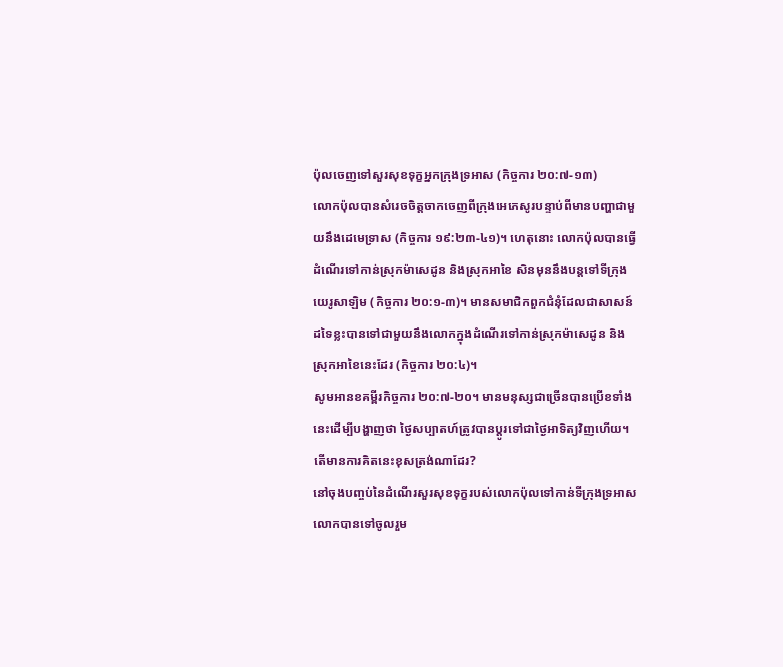ប៉ុលចេញទៅសួរសុខទុក្ខអ្នកក្រុងទ្រអាស (កិច្ចការ ២០:៧-១៣)
លោកប៉ុលបានសំរេចចិត្តចាកចេញពីក្រុងអេភេសូរបន្ទាប់ពីមានបញ្ហាជាមួយនឹងដេមេទ្រាស (កិច្ចការ ១៩:២៣-៤១)។ ហេតុនោះ លោកប៉ុលបានធ្វើដំណើរទៅកាន់ស្រុកម៉ាសេដូន និងស្រុកអាខៃ សិនមុននឹងបន្តទៅទីក្រុងយេរូសាឡិម (កិច្ចការ ២០:១-៣)។ មានសមាជិកពួកជំនុំដែលជាសាសន៍ដទៃខ្លះបានទៅជាមួយនឹងលោកក្នុងដំណើរទៅកាន់ស្រុកម៉ាសេដូន និងស្រុកអាខៃនេះដែរ (កិច្ចការ ២០:៤)។
សូមអានខគម្ពីរកិច្ចការ ២០:៧-២០។ មានមនុស្សជាច្រើនបានប្រើខទាំងនេះដើម្បីបង្ហាញថា ថ្ងៃសប្បាតហ៍ត្រូវបានប្តូរទៅជាថ្ងៃអាទិត្យវិញហើយ។ តើមានការគិតនេះខុសត្រង់ណាដែរ?
នៅចុងបញ្ចប់នៃដំណើរសួរសុខទុក្ខរបស់លោកប៉ុលទៅកាន់ទីក្រុងទ្រអាស លោកបានទៅចូលរួម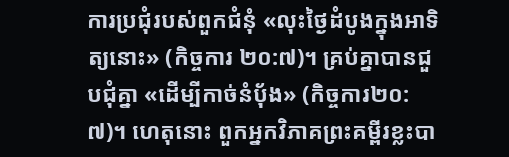ការប្រជុំរបស់ពួកជំនុំ «លុះថ្ងៃដំបូងក្នុងអាទិត្យនោះ» (កិច្ចការ ២០:៧)។ គ្រប់គ្នាបានជួបជុំគ្នា «ដើម្បីកាច់នំបុ័ង» (កិច្ចការ២០:៧)។ ហេតុនោះ ពួកអ្នកវិភាគព្រះគម្ពីរខ្លះបា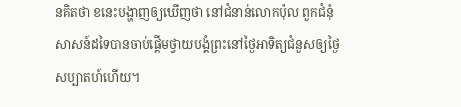នគិតថា ខនេះបង្ហាញឲ្យឃើញថា នៅជំនាន់លោកប៉ុល ពួកជំនុំសាសន៍ដទៃបានចាប់ផ្តើមថ្វាយបង្គំព្រះនៅថ្ងៃអាទិត្យជំនួសឲ្យថ្ងៃសប្បាតហ៍ហើយ។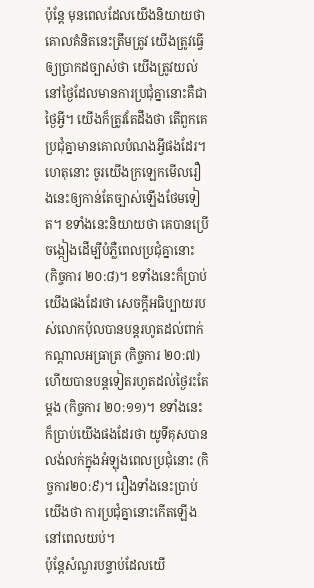ប៉ុន្តែ មុនពេលដែលយើងនិយាយថាគោលគំនិតនេះត្រឹមត្រូវ យើងត្រូវធ្វើឲ្យប្រាកដច្បាស់ថា យើងត្រូវយល់នៅថ្ងៃដែលមានការប្រជុំគ្នានោះគឺជាថ្ងៃអ្វី។ យើងក៏ត្រូវតែដឹងថា តើពួកគេប្រជុំគ្នាមានគោលបំណងអ្វីផងដែរ។ ហេតុនោះ ចូរយើងក្រឡេកមើលរឿងនេះឲ្យកាន់តែច្បាស់ឡើងថែមទៀត។ ខទាំងនេះនិយាយថា គេបានប្រើចង្កៀងដើម្បីបំភ្លឺពេលប្រជុំគ្នានោះ (កិច្ចការ ២០:៨)។ ខទាំងនេះក៏ប្រាប់យើងផងដែរថា សេចក្តីអធិប្បាយរបស់លោកប៉ុលបានបន្តរហូតដល់ពាក់កណ្តាលអធ្រាត្រ (កិច្ចការ ២០:៧) ហើយបានបន្តទៀតរហូតដល់ថ្ងៃរះតែម្តង (កិច្ចការ ២០:១១)។ ខទាំងនេះក៏ប្រាប់យើងផងដែរថា យូទីគុសបានលង់លក់ក្នុងអំឡុងពេលប្រជុំនោះ (កិច្ចការ២០:៩)។ រឿងទាំងនេះប្រាប់យើងថា ការប្រជុំគ្នានោះកើតឡើងនៅពេលយប់។
ប៉ុន្តែសំណួរបន្ទាប់ដែលយើ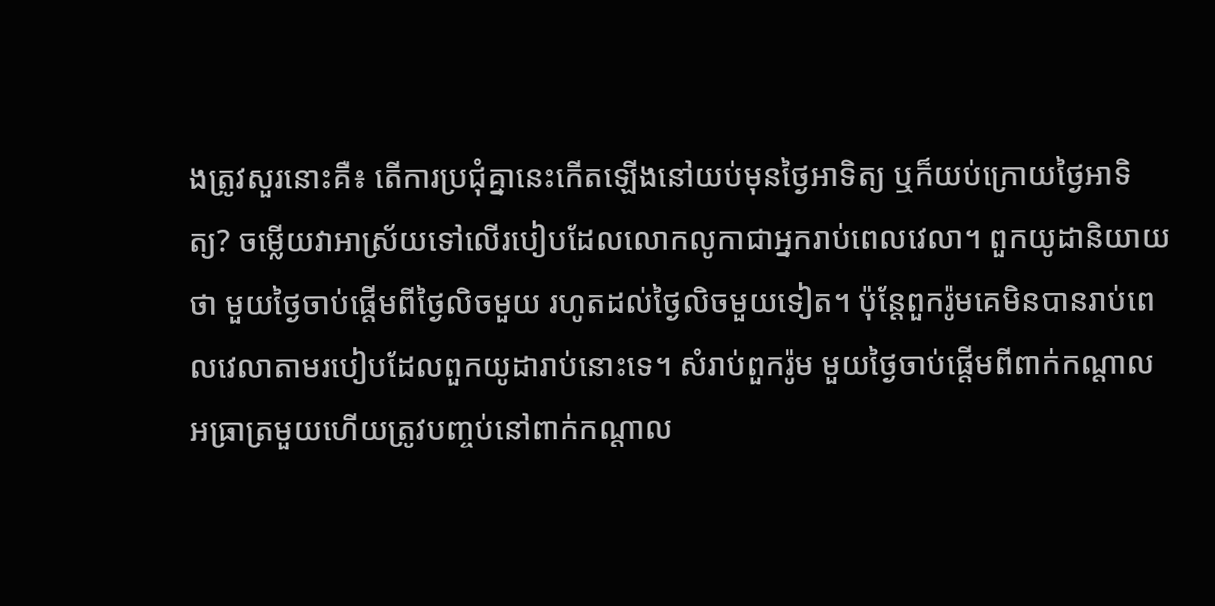ងត្រូវសួរនោះគឺ៖ តើការប្រជុំគ្នានេះកើតឡើងនៅយប់មុនថ្ងៃអាទិត្យ ឬក៏យប់ក្រោយថ្ងៃអាទិត្យ? ចម្លើយវាអាស្រ័យទៅលើរបៀបដែលលោកលូកាជាអ្នករាប់ពេលវេលា។ ពួកយូដានិយាយថា មួយថ្ងៃចាប់ផ្តើមពីថ្ងៃលិចមួយ រហូតដល់ថ្ងៃលិចមួយទៀត។ ប៉ុន្តែពួករ៉ូមគេមិនបានរាប់ពេលវេលាតាមរបៀបដែលពួកយូដារាប់នោះទេ។ សំរាប់ពួករ៉ូម មួយថ្ងៃចាប់ផ្តើមពីពាក់កណ្តាលអធ្រាត្រមួយហើយត្រូវបញ្ចប់នៅពាក់កណ្តាល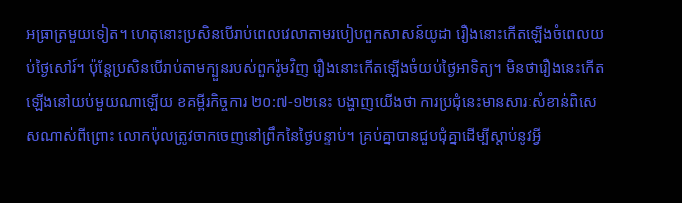អធ្រាត្រមួយទៀត។ ហេតុនោះប្រសិនបើរាប់ពេលវេលាតាមរបៀបពួកសាសន៍យូដា រឿងនោះកើតឡើងចំពេលយប់ថ្ងៃសៅរ៍។ ប៉ុន្តែប្រសិនបើរាប់តាមក្បួនរបស់ពួករ៉ូមវិញ រឿងនោះកើតឡើងចំយប់ថ្ងៃអាទិត្យ។ មិនថារឿងនេះកើតឡើងនៅយប់មួយណាឡើយ ខគម្ពីរកិច្ចការ ២០:៧-១២នេះ បង្ហាញយើងថា ការប្រជុំនេះមានសារៈសំខាន់ពិសេសណាស់ពីព្រោះ លោកប៉ុលត្រូវចាកចេញនៅព្រឹកនៃថ្ងៃបន្ទាប់។ គ្រប់គ្នាបានជួបជុំគ្នាដើម្បីស្តាប់នូវអ្វី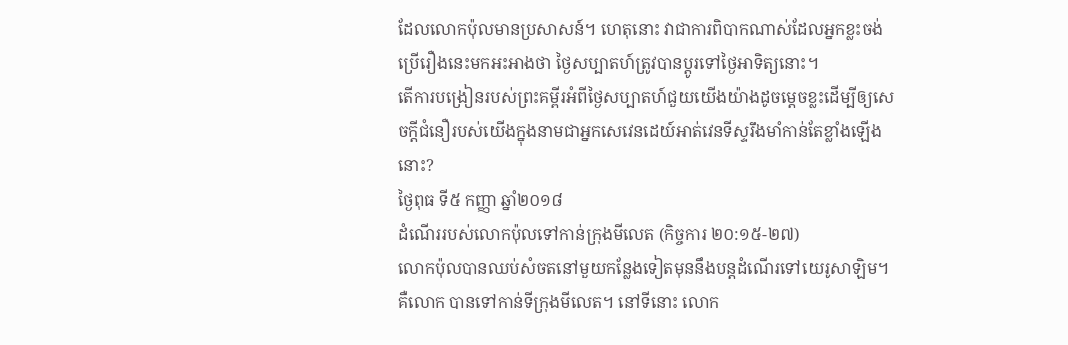ដែលលោកប៉ុលមានប្រសាសន៍។ ហេតុនោះ វាជាការពិបាកណាស់ដែលអ្នកខ្លះចង់ប្រើរឿងនេះមកអះអាងថា ថ្ងៃសប្បាតហ៍ត្រូវបានប្តូរទៅថ្ងៃអាទិត្យនោះ។
តើការបង្រៀនរបស់ព្រះគម្ពីរអំពីថ្ងៃសប្បាតហ៍ជួយយើងយ៉ាងដូចម្តេចខ្លះដើម្បីឲ្យសេចក្តីជំនឿរបស់យើងក្នុងនាមជាអ្នកសេវេនដេយ៍អាត់វេនទីស្ទរឹងមាំកាន់តែខ្លាំងឡើងនោះ?
ថ្ងៃពុធ ទី៥ កញ្ញា ឆ្នាំ២០១៨
ដំណើររបស់លោកប៉ុលទៅកាន់ក្រុងមីលេត (កិច្ចការ ២០:១៥-២៧)
លោកប៉ុលបានឈប់សំចតនៅមួយកន្លែងទៀតមុននឹងបន្តដំណើរទៅយេរូសាឡិម។ គឺលោក បានទៅកាន់ទីក្រុងមីលេត។ នៅទីនោះ លោក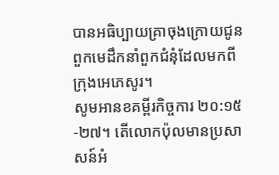បានអធិប្បាយគ្រាចុងក្រោយជូនពួកមេដឹកនាំពួកជំនុំដែលមកពីក្រុងអេភេសូរ។
សូមអានខគម្ពីរកិច្ចការ ២០:១៥-២៧។ តើលោកប៉ុលមានប្រសាសន៍អំ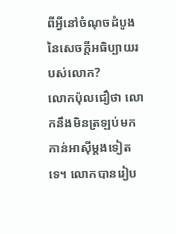ពីអ្វីនៅចំណុចដំបូងនៃសេចក្តីអធិប្បាយរបស់លោក?
លោកប៉ុលជឿថា លោកនឹងមិនត្រឡប់មកកាន់អាស៊ីម្តងទៀតទេ។ លោកបានរៀប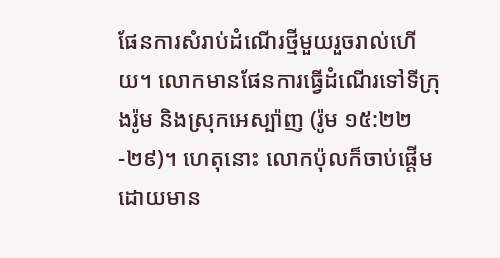ផែនការសំរាប់ដំណើរថ្មីមួយរួចរាល់ហើយ។ លោកមានផែនការធ្វើដំណើរទៅទីក្រុងរ៉ូម និងស្រុកអេស្ប៉ាញ (រ៉ូម ១៥:២២-២៩)។ ហេតុនោះ លោកប៉ុលក៏ចាប់ផ្តើមដោយមាន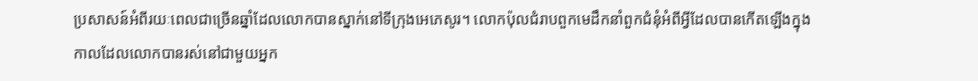ប្រសាសន៍អំពីរយៈពេលជាច្រើនឆ្នាំដែលលោកបានស្នាក់នៅទីក្រុងអេភេសូរ។ លោកប៉ុលជំរាបពួកមេដឹកនាំពួកជំនុំអំពីអ្វីដែលបានកើតឡើងក្នុងកាលដែលលោកបានរស់នៅជាមួយអ្នក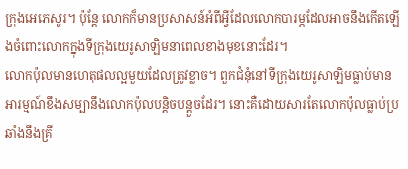ក្រុងអេភេសូរ។ ប៉ុន្តែ លោកក៏មានប្រសាសន៍អំពីអ្វីដែលលោកបារម្ភដែលអាចនឹងកើតឡើងចំពោះលោកក្នុងទីក្រុងយេរូសាឡិមនាពេលខាងមុខនោះដែរ។
លោកប៉ុលមានហេតុផលល្អមួយដែលត្រូវខ្លាច។ ពួកជំនុំនៅទីក្រុងយេរូសាឡិមធ្លាប់មានអារម្មណ៍ខឹងសម្បានឹងលោកប៉ុលបន្តិចបន្តួចដែរ។ នោះគឺដោយសារតែលោកប៉ុលធ្លាប់ប្រឆាំងនឹងគ្រី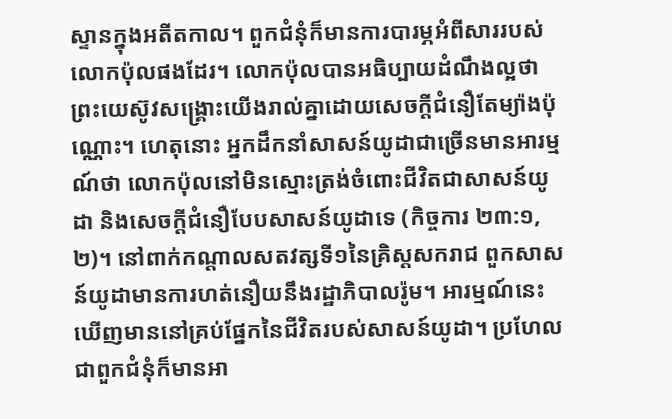ស្ទានក្នុងអតីតកាល។ ពួកជំនុំក៏មានការបារម្ភអំពីសាររបស់លោកប៉ុលផងដែរ។ លោកប៉ុលបានអធិប្បាយដំណឹងល្អថា ព្រះយេស៊ូវសង្គ្រោះយើងរាល់គ្នាដោយសេចក្តីជំនឿតែម្យ៉ាងប៉ុណ្ណោះ។ ហេតុនោះ អ្នកដឹកនាំសាសន៍យូដាជាច្រើនមានអារម្មណ៍ថា លោកប៉ុលនៅមិនស្មោះត្រង់ចំពោះជីវិតជាសាសន៍យូដា និងសេចក្តីជំនឿបែបសាសន៍យូដាទេ (កិច្ចការ ២៣:១, ២)។ នៅពាក់កណ្តាលសតវត្សទី១នៃគ្រិស្តសករាជ ពួកសាសន៍យូដាមានការហត់នឿយនឹងរដ្ឋាភិបាលរ៉ូម។ អារម្មណ៍នេះឃើញមាននៅគ្រប់ផ្នែកនៃជីវិតរបស់សាសន៍យូដា។ ប្រហែលជាពួកជំនុំក៏មានអា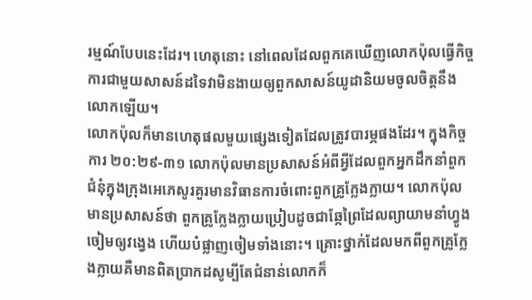រម្មណ៍បែបនេះដែរ។ ហេតុនោះ នៅពេលដែលពួកគេឃើញលោកប៉ុលធ្វើកិច្ចការជាមួយសាសន៍ដទៃវាមិនងាយឲ្យពួកសាសន៍យូដានិយមចូលចិត្តនឹងលោកឡើយ។
លោកប៉ុលក៏មានហេតុផលមួយផ្សេងទៀតដែលត្រូវបារម្ភផងដែរ។ ក្នុងកិច្ចការ ២០:២៩-៣១ លោកប៉ុលមានប្រសាសន៍អំពីអ្វីដែលពួកអ្នកដឹកនាំពួកជំនុំក្នុងក្រុងអេភេសូរគួរមានវិធានការចំពោះពួកគ្រូក្លែងក្លាយ។ លោកប៉ុលមានប្រសាសន៍ថា ពួកគ្រូក្លែងក្លាយប្រៀបដូចជាឆ្កែព្រៃដែលព្យាយាមនាំហ្វូងចៀមឲ្យវង្វេង ហើយបំផ្លាញចៀមទាំងនោះ។ គ្រោះថ្នាក់ដែលមកពីពួកគ្រូក្លែងក្លាយគឺមានពិតប្រាកដសូម្បីតែជំនាន់លោកក៏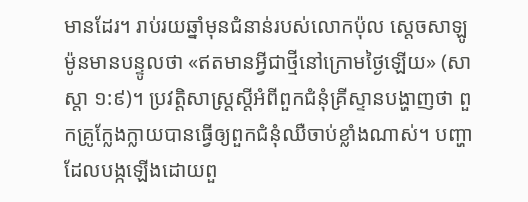មានដែរ។ រាប់រយឆ្នាំមុនជំនាន់របស់លោកប៉ុល ស្តេចសាឡូម៉ូនមានបន្ទូលថា «ឥតមានអ្វីជាថ្មីនៅក្រោមថ្ងៃឡើយ» (សាស្តា ១:៩)។ ប្រវត្តិសាស្ត្រស្តីអំពីពួកជំនុំគ្រីស្ទានបង្ហាញថា ពួកគ្រូក្លែងក្លាយបានធ្វើឲ្យពួកជំនុំឈឺចាប់ខ្លាំងណាស់។ បញ្ហាដែលបង្កឡើងដោយពួ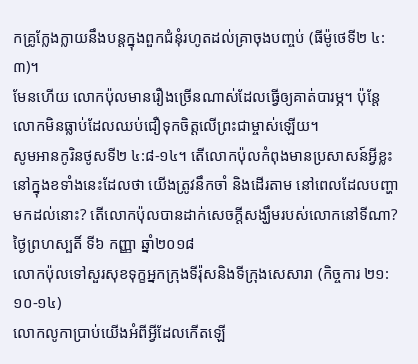កគ្រូក្លែងក្លាយនឹងបន្តក្នុងពួកជំនុំរហូតដល់គ្រាចុងបញ្ចប់ (ធីម៉ូថេទី២ ៤:៣)។
មែនហើយ លោកប៉ុលមានរឿងច្រើនណាស់ដែលធ្វើឲ្យគាត់បារម្ភ។ ប៉ុន្តែ លោកមិនធ្លាប់ដែលឈប់ជឿទុកចិត្តលើព្រះជាម្ចាស់ឡើយ។
សូមអានកូរិនថូសទី២ ៤:៨-១៤។ តើលោកប៉ុលកំពុងមានប្រសាសន៍អ្វីខ្លះនៅក្នុងខទាំងនេះដែលថា យើងត្រូវនឹកចាំ និងដើរតាម នៅពេលដែលបញ្ហាមកដល់នោះ? តើលោកប៉ុលបានដាក់សេចក្តីសង្ឃឹមរបស់លោកនៅទីណា?
ថ្ងៃព្រហស្បតិ៍ ទី៦ កញ្ញា ឆ្នាំ២០១៨
លោកប៉ុលទៅសួរសុខទុក្ខអ្នកក្រុងទីរ៉ុសនិងទីក្រុងសេសារា (កិច្ចការ ២១:១០-១៤)
លោកលូកាប្រាប់យើងអំពីអ្វីដែលកើតឡើ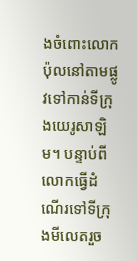ងចំពោះលោកប៉ុលនៅតាមផ្លូវទៅកាន់ទីក្រុងយេរូសាឡិម។ បន្ទាប់ពីលោកធ្វើដំណើរទៅទីក្រុងមីលេតរួច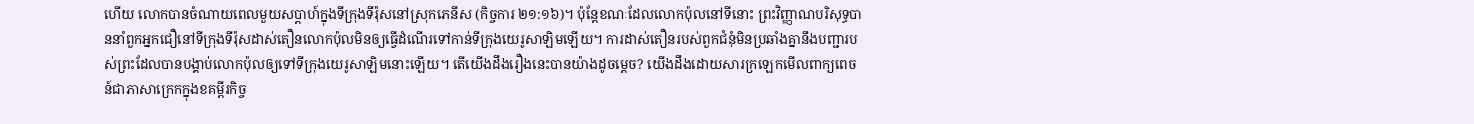ហើយ លោកបានចំណាយពេលមួយសប្តាហ៍ក្នុងទីក្រុងទីរ៉ុសនៅស្រុកភេនីស (កិច្ចការ ២១:១៦)។ ប៉ុន្តែខណៈដែលលោកប៉ុលនៅទីនោះ ព្រះវិញ្ញាណបរិសុទ្ធបាននាំពួកអ្នកជឿនៅទីក្រុងទីរ៉ុសដាស់តឿនលោកប៉ុលមិនឲ្យធ្វើដំណើរទៅកាន់ទីក្រុងយេរូសាឡិមឡើយ។ ការដាស់តឿនរបស់ពួកជំនុំមិនប្រឆាំងគ្នានឹងបញ្ជារបស់ព្រះដែលបានបង្គាប់លោកប៉ុលឲ្យទៅទីក្រុងយេរូសាឡិមនោះឡើយ។ តើយើងដឹងរឿងនេះបានយ៉ាងដូចម្តេច? យើងដឹងដោយសារក្រឡេកមើលពាក្យពេចន៍ជាភាសាក្រេកក្នុងខគម្ពីរកិច្ច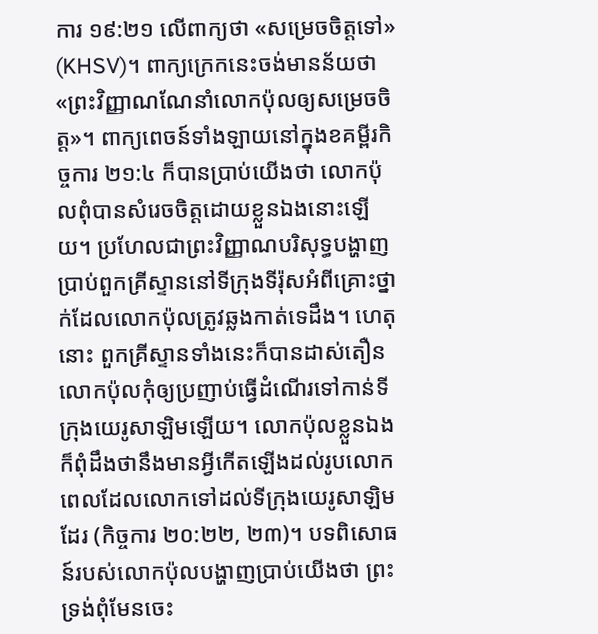ការ ១៩:២១ លើពាក្យថា «សម្រេចចិត្តទៅ» (KHSV)។ ពាក្យក្រេកនេះចង់មានន័យថា «ព្រះវិញ្ញាណណែនាំលោកប៉ុលឲ្យសម្រេចចិត្ត»។ ពាក្យពេចន៍ទាំងឡាយនៅក្នុងខគម្ពីរកិច្ចការ ២១:៤ ក៏បានប្រាប់យើងថា លោកប៉ុលពុំបានសំរេចចិត្តដោយខ្លួនឯងនោះឡើយ។ ប្រហែលជាព្រះវិញ្ញាណបរិសុទ្ធបង្ហាញប្រាប់ពួកគ្រីស្ទាននៅទីក្រុងទីរ៉ុសអំពីគ្រោះថ្នាក់ដែលលោកប៉ុលត្រូវឆ្លងកាត់ទេដឹង។ ហេតុនោះ ពួកគ្រីស្ទានទាំងនេះក៏បានដាស់តឿនលោកប៉ុលកុំឲ្យប្រញាប់ធ្វើដំណើរទៅកាន់ទីក្រុងយេរូសាឡិមឡើយ។ លោកប៉ុលខ្លួនឯងក៏ពុំដឹងថានឹងមានអ្វីកើតឡើងដល់រូបលោកពេលដែលលោកទៅដល់ទីក្រុងយេរូសាឡិមដែរ (កិច្ចការ ២០:២២, ២៣)។ បទពិសោធន៍របស់លោកប៉ុលបង្ហាញប្រាប់យើងថា ព្រះទ្រង់ពុំមែនចេះ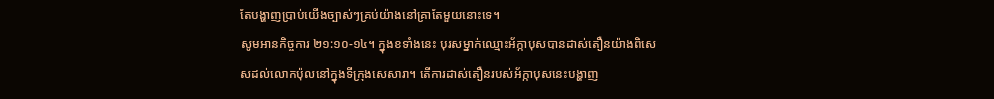តែបង្ហាញប្រាប់យើងច្បាស់ៗគ្រប់យ៉ាងនៅគ្រាតែមួយនោះទេ។
សូមអានកិច្ចការ ២១:១០-១៤។ ក្នុងខទាំងនេះ បុរសម្នាក់ឈ្មោះអ័ក្កាបុសបានដាស់តឿនយ៉ាងពិសេសដល់លោកប៉ុលនៅក្នុងទីក្រុងសេសារា។ តើការដាស់តឿនរបស់អ័ក្កាបុសនេះបង្ហាញ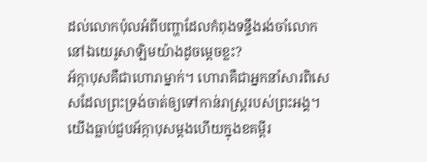ដល់លោកប៉ុលអំពីបញ្ហាដែលកំពុងទន្ទឹងរង់ចាំលោកនៅឯយេរូសាឡិមយ៉ាងដូចម្តេចខ្លះ?
អ័ក្កាបុសគឺជាហោរាម្នាក់។ ហោរាគឺជាអ្នកនាំសារពិសេសដែលព្រះទ្រង់ចាត់ឲ្យទៅកាន់រាស្ត្ររបស់ព្រះអង្គ។ យើងធ្លាប់ជួបអ័ក្កាបុសម្តងហើយក្នុងខគម្ពីរ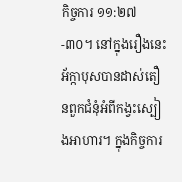កិច្ចការ ១១:២៧-៣០។ នៅក្នុងរឿងនេះ អ័ក្កាបុសបានដាស់តឿនពួកជំនុំអំពីកង្វះស្បៀងអាហារ។ ក្នុងកិច្ចការ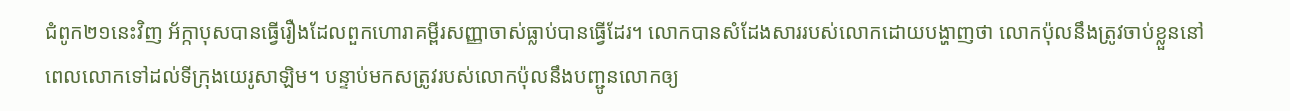ជំពូក២១នេះវិញ អ័ក្កាបុសបានធ្វើរឿងដែលពួកហោរាគម្ពីរសញ្ញាចាស់ធ្លាប់បានធ្វើដែរ។ លោកបានសំដែងសាររបស់លោកដោយបង្ហាញថា លោកប៉ុលនឹងត្រូវចាប់ខ្លួននៅពេលលោកទៅដល់ទីក្រុងយេរូសាឡិម។ បន្ទាប់មកសត្រូវរបស់លោកប៉ុលនឹងបញ្ជូនលោកឲ្យ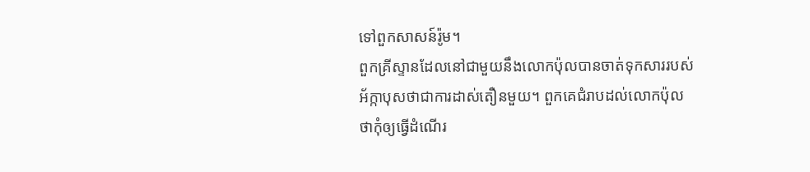ទៅពួកសាសន៍រ៉ូម។
ពួកគ្រីស្ទានដែលនៅជាមួយនឹងលោកប៉ុលបានចាត់ទុកសាររបស់អ័ក្កាបុសថាជាការដាស់តឿនមួយ។ ពួកគេជំរាបដល់លោកប៉ុលថាកុំឲ្យធ្វើដំណើរ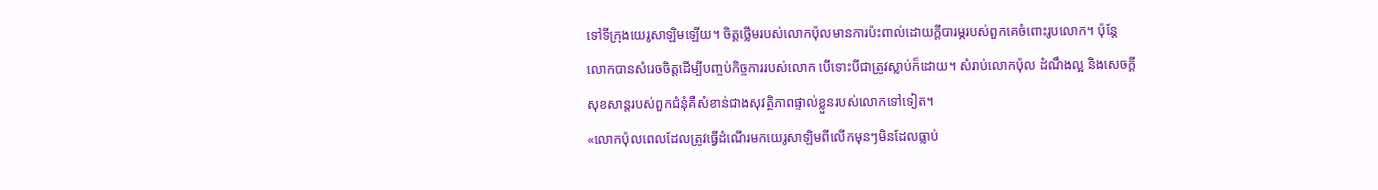ទៅទីក្រុងយេរូសាឡិមឡើយ។ ចិត្តថ្លើមរបស់លោកប៉ុលមានការប៉ះពាល់ដោយក្តីបារម្ភរបស់ពួកគេចំពោះរូបលោក។ ប៉ុន្តែ លោកបានសំរេចចិត្តដើម្បីបញ្ចប់កិច្ចការរបស់លោក បើទោះបីជាត្រូវស្លាប់ក៏ដោយ។ សំរាប់លោកប៉ុល ដំណឹងល្អ និងសេចក្តីសុខសាន្តរបស់ពួកជំនុំគឺសំខាន់ជាងសុវត្ថិភាពផ្ទាល់ខ្លួនរបស់លោកទៅទៀត។
«លោកប៉ុលពេលដែលត្រូវធ្វើដំណើរមកយេរូសាឡិមពីលើកមុនៗមិនដែលធ្លាប់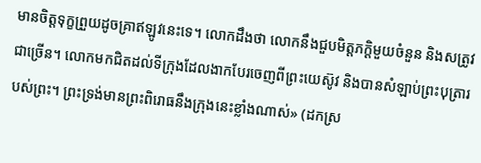មានចិត្តទុក្ខព្រួយដូចគ្រាឥឡូវនេះទេ។ លោកដឹងថា លោកនឹងជួបមិត្តភក្តិមួយចំនួន និងសត្រូវជាច្រើន។ លោកមកជិតដល់ទីក្រុងដែលងាកបែរចេញពីព្រះយេស៊ូវ និងបានសំឡាប់ព្រះបុត្រារបស់ព្រះ។ ព្រះទ្រង់មានព្រះពិរោធនឹងក្រុងនេះខ្លាំងណាស់» (ដកស្រ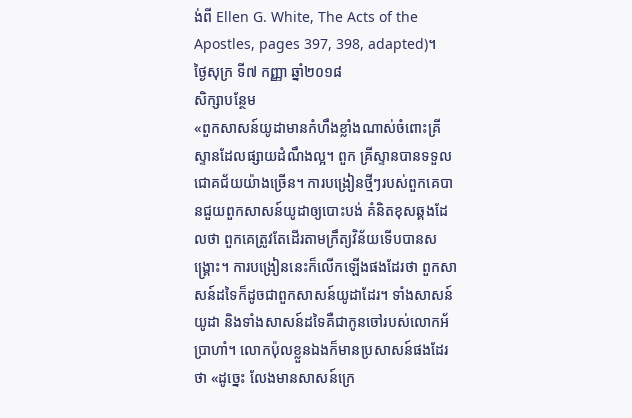ង់ពី Ellen G. White, The Acts of the Apostles, pages 397, 398, adapted)។
ថ្ងៃសុក្រ ទី៧ កញ្ញា ឆ្នាំ២០១៨
សិក្សាបន្ថែម
«ពួកសាសន៍យូដាមានកំហឹងខ្លាំងណាស់ចំពោះគ្រីស្ទានដែលផ្សាយដំណឹងល្អ។ ពួក គ្រីស្ទានបានទទួលជោគជ័យយ៉ាងច្រើន។ ការបង្រៀនថ្មីៗរបស់ពួកគេបានជួយពួកសាសន៍យូដាឲ្យបោះបង់ គំនិតខុសឆ្គងដែលថា ពួកគេត្រូវតែដើរតាមក្រឹត្យវិន័យទើបបានសង្គ្រោះ។ ការបង្រៀននេះក៏លើកឡើងផងដែរថា ពួកសាសន៍ដទៃក៏ដូចជាពួកសាសន៍យូដាដែរ។ ទាំងសាសន៍យូដា និងទាំងសាសន៍ដទៃគឺជាកូនចៅរបស់លោកអ័ប្រាហាំ។ លោកប៉ុលខ្លួនឯងក៏មានប្រសាសន៍ផងដែរថា «ដូច្នេះ លែងមានសាសន៍ក្រេ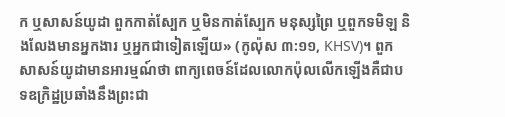ក ឬសាសន៍យូដា ពួកកាត់ស្បែក ឬមិនកាត់ស្បែក មនុស្សព្រៃ ឬពួកទមិឡ និងលែងមានអ្នកងារ ឬអ្នកជាទៀតឡើយ» (កូល៉ុស ៣:១១, KHSV)។ ពួកសាសន៍យូដាមានអារម្មណ៍ថា ពាក្យពេចន៍ដែលលោកប៉ុលលើកឡើងគឺជាបទឧក្រិដ្ឋប្រឆាំងនឹងព្រះជា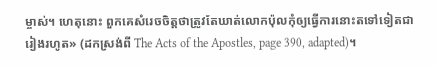ម្ចាស់។ ហេតុនោះ ពួកគេសំរេចចិត្តថាត្រូវតែឃាត់លោកប៉ុលកុំឲ្យធ្វើការនោះតទៅទៀតជារៀងរហូត» (ដកស្រង់ពី The Acts of the Apostles, page 390, adapted)។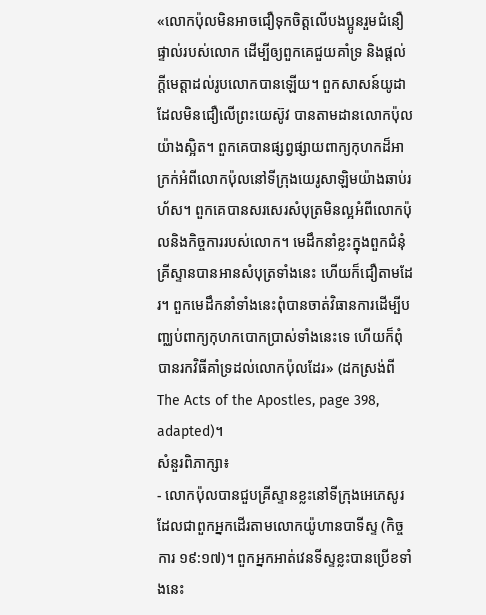«លោកប៉ុលមិនអាចជឿទុកចិត្តលើបងប្អូនរួមជំនឿផ្ទាល់របស់លោក ដើម្បីឲ្យពួកគេជួយគាំទ្រ និងផ្តល់ក្តីមេត្តាដល់រូបលោកបានឡើយ។ ពួកសាសន៍យូដាដែលមិនជឿលើព្រះយេស៊ូវ បានតាមដានលោកប៉ុលយ៉ាងស្អិត។ ពួកគេបានផ្សព្វផ្សាយពាក្យកុហកដ៏អាក្រក់អំពីលោកប៉ុលនៅទីក្រុងយេរូសាឡិមយ៉ាងឆាប់រហ័ស។ ពួកគេបានសរសេរសំបុត្រមិនល្អអំពីលោកប៉ុលនិងកិច្ចការរបស់លោក។ មេដឹកនាំខ្លះក្នុងពួកជំនុំគ្រីស្ទានបានអានសំបុត្រទាំងនេះ ហើយក៏ជឿតាមដែរ។ ពួកមេដឹកនាំទាំងនេះពុំបានចាត់វិធានការដើម្បីបពា្ឈប់ពាក្យកុហកបោកប្រាស់ទាំងនេះទេ ហើយក៏ពុំបានរកវិធីគាំទ្រដល់លោកប៉ុលដែរ» (ដកស្រង់ពី The Acts of the Apostles, page 398, adapted)។
សំនួរពិភាក្សា៖
- លោកប៉ុលបានជួបគ្រីស្ទានខ្លះនៅទីក្រុងអេភេសូរដែលជាពួកអ្នកដើរតាមលោកយ៉ូហានបាទីស្ទ (កិច្ចការ ១៩:១៧)។ ពួកអ្នកអាត់វេនទីស្ទខ្លះបានប្រើខទាំងនេះ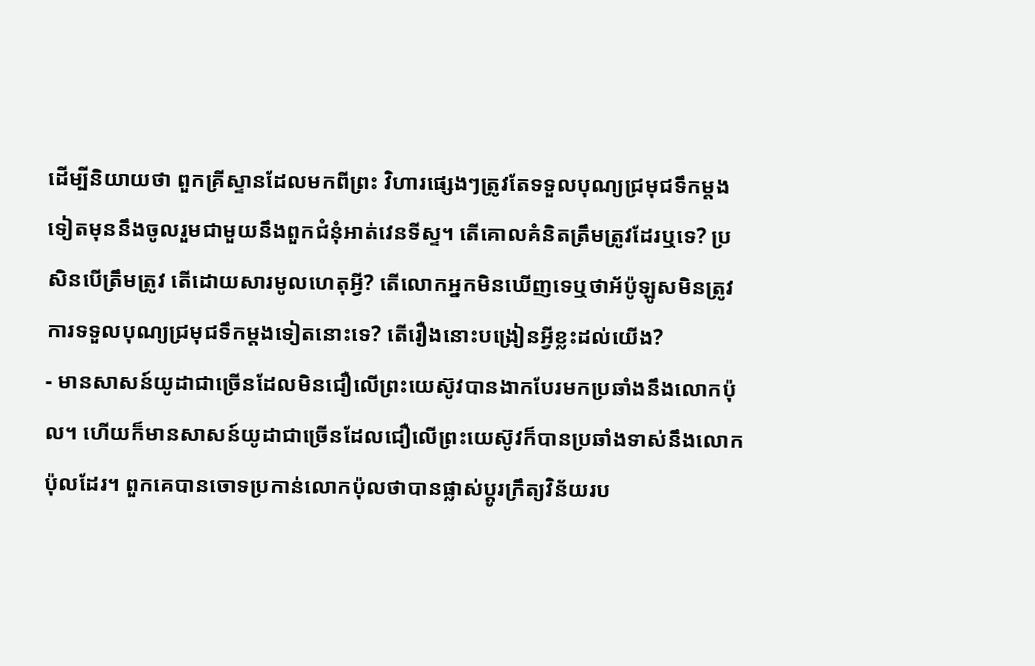ដើម្បីនិយាយថា ពួកគ្រីស្ទានដែលមកពីព្រះ វិហារផ្សេងៗត្រូវតែទទួលបុណ្យជ្រមុជទឹកម្តងទៀតមុននឹងចូលរួមជាមួយនឹងពួកជំនុំអាត់វេនទីស្ទ។ តើគោលគំនិតត្រឹមត្រូវដែរឬទេ? ប្រសិនបើត្រឹមត្រូវ តើដោយសារមូលហេតុអ្វី? តើលោកអ្នកមិនឃើញទេឬថាអ័ប៉ូឡូសមិនត្រូវការទទួលបុណ្យជ្រមុជទឹកម្តងទៀតនោះទេ? តើរឿងនោះបង្រៀនអ្វីខ្លះដល់យើង?
- មានសាសន៍យូដាជាច្រើនដែលមិនជឿលើព្រះយេស៊ូវបានងាកបែរមកប្រឆាំងនឹងលោកប៉ុល។ ហើយក៏មានសាសន៍យូដាជាច្រើនដែលជឿលើព្រះយេស៊ូវក៏បានប្រឆាំងទាស់នឹងលោកប៉ុលដែរ។ ពួកគេបានចោទប្រកាន់លោកប៉ុលថាបានផ្លាស់ប្តូរក្រឹត្យវិន័យរប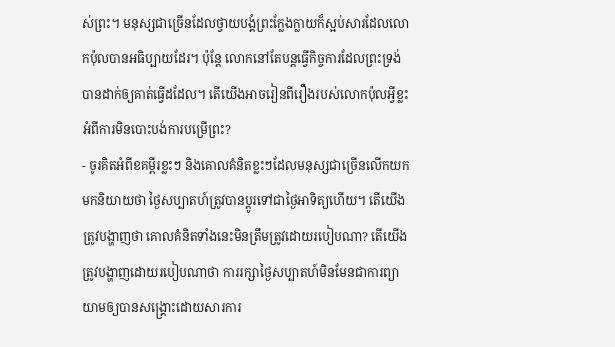ស់ព្រះ។ មនុស្សជាច្រើនដែលថ្វាយបង្គំព្រះក្លែងក្លាយក៏ស្អប់សារដែលលោកប៉ុលបានអធិប្បាយដែរ។ ប៉ុន្តែ លោកនៅតែបន្តធ្វើកិច្ចការដែលព្រះទ្រង់បានដាក់ឲ្យគាត់ធ្វើដដែល។ តើយើងអាចរៀនពីរឿងរបស់លោកប៉ុលអ្វីខ្លះអំពីការមិនបោះបង់ការបម្រើព្រះ?
- ចូរគិតអំពីខគម្ពីរខ្លះៗ និងគោលគំនិតខ្លះៗដែលមនុស្សជាច្រើនលើកយកមកនិយាយថា ថ្ងៃសប្បាតហ៍ត្រូវបានប្តូរទៅជាថ្ងៃអាទិត្យហើយ។ តើយើងត្រូវបង្ហាញថា គោលគំនិតទាំងនេះមិនត្រឹមត្រូវដោយរបៀបណា? តើយើងត្រូវបង្ហាញដោយរបៀបណាថា ការរក្សាថ្ងៃសប្បាតហ៍មិនមែនជាការព្យាយាមឲ្យបានសង្គ្រោះដោយសារការ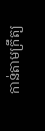កាន់តាមក្រឹត្យ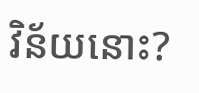វិន័យនោះ?